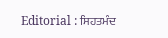Editorial : ਸਿਹਤਮੰਦ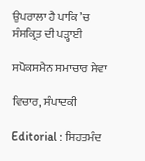ਉਪਰਾਲਾ ਹੈ ਪਾਕਿ ’ਚ ਸੰਸਕ੍ਰਿਤ ਦੀ ਪੜ੍ਹਾਈ

ਸਪੋਕਸਮੈਨ ਸਮਾਚਾਰ ਸੇਵਾ

ਵਿਚਾਰ, ਸੰਪਾਦਕੀ

Editorial : ਸਿਹਤਮੰਦ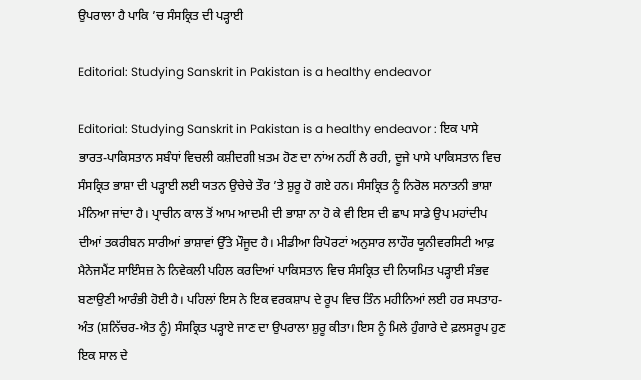ਉਪਰਾਲਾ ਹੈ ਪਾਕਿ ’ਚ ਸੰਸਕ੍ਰਿਤ ਦੀ ਪੜ੍ਹਾਈ

Editorial: Studying Sanskrit in Pakistan is a healthy endeavor

Editorial: Studying Sanskrit in Pakistan is a healthy endeavor : ਇਕ ਪਾਸੇ ਭਾਰਤ-ਪਾਕਿਸਤਾਨ ਸਬੰਧਾਂ ਵਿਚਲੀ ਕਸ਼ੀਦਗੀ ਖ਼ਤਮ ਹੋਣ ਦਾ ਨਾਂਅ ਨਹੀਂ ਲੈ ਰਹੀ, ਦੂਜੇ ਪਾਸੇ ਪਾਕਿਸਤਾਨ ਵਿਚ ਸੰਸਕ੍ਰਿਤ ਭਾਸ਼ਾ ਦੀ ਪੜ੍ਹਾਈ ਲਈ ਯਤਨ ਉਚੇਚੇ ਤੌਰ ’ਤੇ ਸ਼ੁਰੂ ਹੋ ਗਏ ਹਨ। ਸੰਸਕ੍ਰਿਤ ਨੂੰ ਨਿਰੋਲ ਸਨਾਤਨੀ ਭਾਸ਼ਾ ਮੰਨਿਆ ਜਾਂਦਾ ਹੈ। ਪ੍ਰਾਚੀਨ ਕਾਲ ਤੋਂ ਆਮ ਆਦਮੀ ਦੀ ਭਾਸ਼ਾ ਨਾ ਹੋ ਕੇ ਵੀ ਇਸ ਦੀ ਛਾਪ ਸਾਡੇ ਉਪ ਮਹਾਂਦੀਪ ਦੀਆਂ ਤਕਰੀਬਨ ਸਾਰੀਆਂ ਭਾਸ਼ਾਵਾਂ ਉੱਤੇ ਮੌਜੂਦ ਹੈ। ਮੀਡੀਆ ਰਿਪੋਰਟਾਂ ਅਨੁਸਾਰ ਲਾਹੌਰ ਯੂਨੀਵਰਸਿਟੀ ਆਫ਼ ਮੈਨੇਜਮੈਂਟ ਸਾਇੰਸਜ਼ ਨੇ ਨਿਵੇਕਲੀ ਪਹਿਲ ਕਰਦਿਆਂ ਪਾਕਿਸਤਾਨ ਵਿਚ ਸੰਸਕ੍ਰਿਤ ਦੀ ਨਿਯਮਿਤ ਪੜ੍ਹਾਈ ਸੰਭਵ ਬਣਾਉਣੀ ਆਰੰਭੀ ਹੋਈ ਹੈ। ਪਹਿਲਾਂ ਇਸ ਨੇ ਇਕ ਵਰਕਸ਼ਾਪ ਦੇ ਰੂਪ ਵਿਚ ਤਿੰਨ ਮਹੀਨਿਆਂ ਲਈ ਹਰ ਸਪਤਾਹ-ਅੰਤ (ਸ਼ਨਿੱਚਰ-ਐਤ ਨੂੰ) ਸੰਸਕ੍ਰਿਤ ਪੜ੍ਹਾਏ ਜਾਣ ਦਾ ਉਪਰਾਲਾ ਸ਼ੁਰੂ ਕੀਤਾ। ਇਸ ਨੂੰ ਮਿਲੇ ਹੁੰਗਾਰੇ ਦੇ ਫ਼ਲਸਰੂਪ ਹੁਣ ਇਕ ਸਾਲ ਦੇ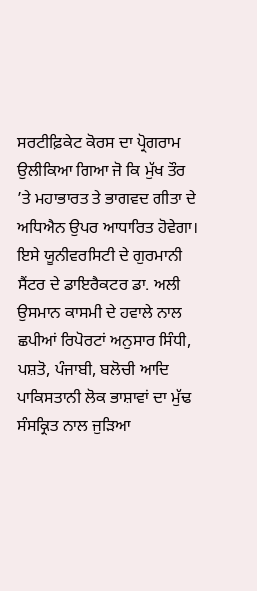ਸਰਟੀਫ਼ਿਕੇਟ ਕੋਰਸ ਦਾ ਪ੍ਰੋਗਰਾਮ ਉਲੀਕਿਆ ਗਿਆ ਜੋ ਕਿ ਮੁੱਖ ਤੌਰ ’ਤੇ ਮਹਾਭਾਰਤ ਤੇ ਭਾਗਵਦ ਗੀਤਾ ਦੇ ਅਧਿਐਨ ਉਪਰ ਆਧਾਰਿਤ ਹੋਵੇਗਾ। ਇਸੇ ਯੂਨੀਵਰਸਿਟੀ ਦੇ ਗੁਰਮਾਨੀ ਸੈਂਟਰ ਦੇ ਡਾਇਰੈਕਟਰ ਡਾ. ਅਲੀ ਉਸਮਾਨ ਕਾਸਮੀ ਦੇ ਹਵਾਲੇ ਨਾਲ ਛਪੀਆਂ ਰਿਪੋਰਟਾਂ ਅਨੁਸਾਰ ਸਿੰਧੀ, ਪਸ਼ਤੋ, ਪੰਜਾਬੀ, ਬਲੋਚੀ ਆਦਿ ਪਾਕਿਸਤਾਨੀ ਲੋਕ ਭਾਸ਼ਾਵਾਂ ਦਾ ਮੁੱਢ ਸੰਸਕ੍ਰਿਤ ਨਾਲ ਜੁੜਿਆ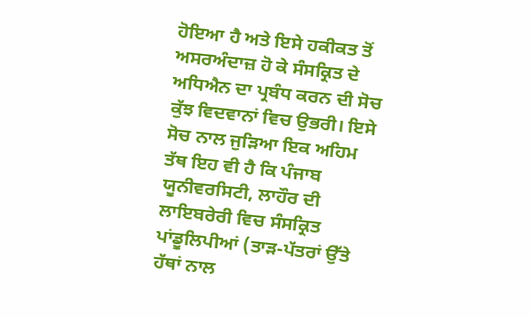ਹੋਇਆ ਹੈ ਅਤੇ ਇਸੇ ਹਕੀਕਤ ਤੋਂ ਅਸਰਅੰਦਾਜ਼ ਹੋ ਕੇ ਸੰਸਕ੍ਰਿਤ ਦੇ ਅਧਿਐਨ ਦਾ ਪ੍ਰਬੰਧ ਕਰਨ ਦੀ ਸੋਚ ਕੁੱਝ ਵਿਦਵਾਨਾਂ ਵਿਚ ਉਭਰੀ। ਇਸੇ ਸੋਚ ਨਾਲ ਜੁੜਿਆ ਇਕ ਅਹਿਮ ਤੱਥ ਇਹ ਵੀ ਹੈ ਕਿ ਪੰਜਾਬ ਯੂਨੀਵਰਸਿਟੀ, ਲਾਹੌਰ ਦੀ ਲਾਇਬਰੇਰੀ ਵਿਚ ਸੰਸਕ੍ਰਿਤ ਪਾਂਡੂਲਿਪੀਆਂ (ਤਾੜ-ਪੱਤਰਾਂ ਉੱਤੇ ਹੱਥਾਂ ਨਾਲ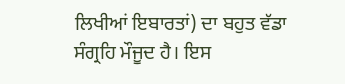ਲਿਖੀਆਂ ਇਬਾਰਤਾਂ) ਦਾ ਬਹੁਤ ਵੱਡਾ ਸੰਗ੍ਰਹਿ ਮੌਜੂਦ ਹੈ। ਇਸ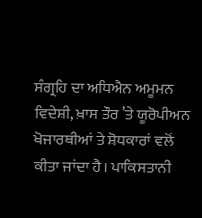ਸੰਗ੍ਰਹਿ ਦਾ ਅਧਿਐਨ ਅਮੂਮਨ ਵਿਦੇਸ਼ੀ, ਖ਼ਾਸ ਤੌਰ ’ਤੇ ਯੂਰੋਪੀਅਨ ਖੋਜਾਰਥੀਆਂ ਤੇ ਸ਼ੋਧਕਾਰਾਂ ਵਲੋਂ ਕੀਤਾ ਜਾਂਦਾ ਹੈ। ਪਾਕਿਸਤਾਨੀ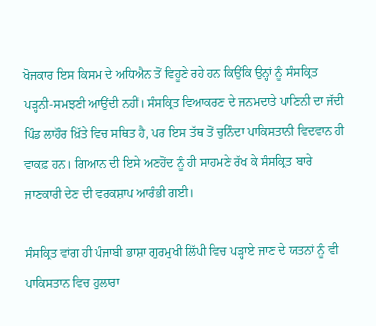ਖੋਜਕਾਰ ਇਸ ਕਿਸਮ ਦੇ ਅਧਿਐਨ ਤੋਂ ਵਿਹੂਣੇ ਰਹੇ ਹਨ ਕਿਉਂਕਿ ਉਨ੍ਹਾਂ ਨੂੰ ਸੰਸਕ੍ਰਿਤ ਪੜ੍ਹਨੀ-ਸਮਝਣੀ ਆਉਂਦੀ ਨਹੀਂ। ਸੰਸਕ੍ਰਿਤ ਵਿਆਕਰਣ ਦੇ ਜਨਮਦਾਤੇ ਪਾਣਿਨੀ ਦਾ ਜੱਦੀ ਪਿੰਡ ਲਾਹੌਰ ਖ਼ਿੱਤੇ ਵਿਚ ਸਥਿਤ ਹੈ, ਪਰ ਇਸ ਤੱਥ ਤੋਂ ਚੁਨਿੰਦਾ ਪਾਕਿਸਤਾਨੀ ਵਿਦਵਾਨ ਹੀ ਵਾਕਫ਼ ਹਨ। ਗਿਆਨ ਦੀ ਇਸੇ ਅਣਹੋਂਦ ਨੂੰ ਹੀ ਸਾਹਮਣੇ ਰੱਖ ਕੇ ਸੰਸਕ੍ਰਿਤ ਬਾਰੇ ਜਾਣਕਾਰੀ ਦੇਣ ਦੀ ਵਰਕਸ਼ਾਪ ਆਰੰਭੀ ਗਈ।

ਸੰਸਕ੍ਰਿਤ ਵਾਂਗ ਹੀ ਪੰਜਾਬੀ ਭਾਸ਼ਾ ਗੁਰਮੁਖੀ ਲਿੱਪੀ ਵਿਚ ਪੜ੍ਹਾਏ ਜਾਣ ਦੇ ਯਤਨਾਂ ਨੂੰ ਵੀ ਪਾਕਿਸਤਾਨ ਵਿਚ ਹੁਲਾਰਾ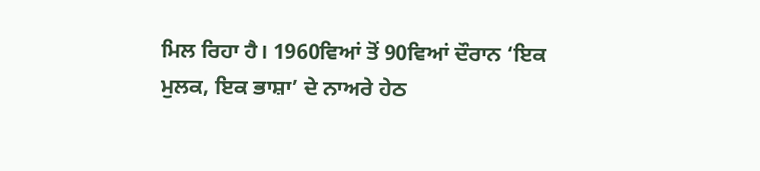ਮਿਲ ਰਿਹਾ ਹੈ। 1960ਵਿਆਂ ਤੋਂ 90ਵਿਆਂ ਦੌਰਾਨ ‘ਇਕ ਮੁਲਕ, ਇਕ ਭਾਸ਼ਾ’ ਦੇ ਨਾਅਰੇ ਹੇਠ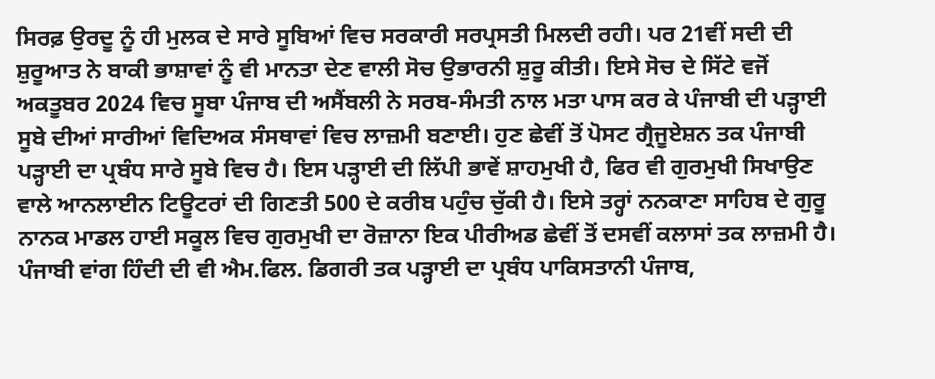ਸਿਰਫ਼ ਉਰਦੂ ਨੂੰ ਹੀ ਮੁਲਕ ਦੇ ਸਾਰੇ ਸੂਬਿਆਂ ਵਿਚ ਸਰਕਾਰੀ ਸਰਪ੍ਰਸਤੀ ਮਿਲਦੀ ਰਹੀ। ਪਰ 21ਵੀਂ ਸਦੀ ਦੀ ਸ਼ੁਰੂਆਤ ਨੇ ਬਾਕੀ ਭਾਸ਼ਾਵਾਂ ਨੂੰ ਵੀ ਮਾਨਤਾ ਦੇਣ ਵਾਲੀ ਸੋਚ ਉਭਾਰਨੀ ਸ਼ੁਰੂ ਕੀਤੀ। ਇਸੇ ਸੋਚ ਦੇ ਸਿੱਟੇ ਵਜੋਂ ਅਕਤੂਬਰ 2024 ਵਿਚ ਸੂਬਾ ਪੰਜਾਬ ਦੀ ਅਸੈਂਬਲੀ ਨੇ ਸਰਬ-ਸੰਮਤੀ ਨਾਲ ਮਤਾ ਪਾਸ ਕਰ ਕੇ ਪੰਜਾਬੀ ਦੀ ਪੜ੍ਹਾਈ ਸੂਬੇ ਦੀਆਂ ਸਾਰੀਆਂ ਵਿਦਿਅਕ ਸੰਸਥਾਵਾਂ ਵਿਚ ਲਾਜ਼ਮੀ ਬਣਾਈ। ਹੁਣ ਛੇਵੀਂ ਤੋਂ ਪੋਸਟ ਗ੍ਰੈਜੂਏਸ਼ਨ ਤਕ ਪੰਜਾਬੀ ਪੜ੍ਹਾਈ ਦਾ ਪ੍ਰਬੰਧ ਸਾਰੇ ਸੂਬੇ ਵਿਚ ਹੈ। ਇਸ ਪੜ੍ਹਾਈ ਦੀ ਲਿੱਪੀ ਭਾਵੇਂ ਸ਼ਾਹਮੁਖੀ ਹੈ, ਫਿਰ ਵੀ ਗੁਰਮੁਖੀ ਸਿਖਾਉਣ ਵਾਲੇ ਆਨਲਾਈਨ ਟਿਊਟਰਾਂ ਦੀ ਗਿਣਤੀ 500 ਦੇ ਕਰੀਬ ਪਹੁੰਚ ਚੁੱਕੀ ਹੈ। ਇਸੇ ਤਰ੍ਹਾਂ ਨਨਕਾਣਾ ਸਾਹਿਬ ਦੇ ਗੁਰੂ ਨਾਨਕ ਮਾਡਲ ਹਾਈ ਸਕੂਲ ਵਿਚ ਗੁਰਮੁਖੀ ਦਾ ਰੋਜ਼ਾਨਾ ਇਕ ਪੀਰੀਅਡ ਛੇਵੀਂ ਤੋਂ ਦਸਵੀਂ ਕਲਾਸਾਂ ਤਕ ਲਾਜ਼ਮੀ ਹੈ। ਪੰਜਾਬੀ ਵਾਂਗ ਹਿੰਦੀ ਦੀ ਵੀ ਐਮ.ਫਿਲ. ਡਿਗਰੀ ਤਕ ਪੜ੍ਹਾਈ ਦਾ ਪ੍ਰਬੰਧ ਪਾਕਿਸਤਾਨੀ ਪੰਜਾਬ,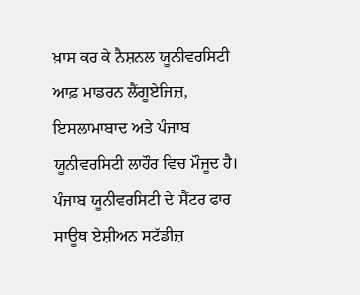ਖ਼ਾਸ ਕਰ ਕੇ ਨੈਸ਼ਨਲ ਯੂਨੀਵਰਸਿਟੀ ਆਫ਼ ਮਾਡਰਨ ਲੈਂਗੂਏਜਿਜ਼, ਇਸਲਾਮਾਬਾਦ ਅਤੇ ਪੰਜਾਬ ਯੂਨੀਵਰਸਿਟੀ ਲਾਹੌਰ ਵਿਚ ਮੌਜੂਦ ਹੈ। ਪੰਜਾਬ ਯੂਨੀਵਰਸਿਟੀ ਦੇ ਸੈਂਟਰ ਫਾਰ ਸਾਊਥ ਏਸ਼ੀਅਨ ਸਟੱਡੀਜ਼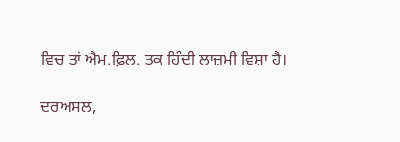ਵਿਚ ਤਾਂ ਐਮ.ਫ਼ਿਲ. ਤਕ ਹਿੰਦੀ ਲਾਜ਼ਮੀ ਵਿਸ਼ਾ ਹੈ।

ਦਰਅਸਲ,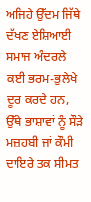ਅਜਿਹੇ ਉੱਦਮ ਜਿੱਥੇ ਦੱਖਣ ਏਸ਼ਿਆਈ ਸਮਾਜ ਅੰਦਰਲੇ ਕਈ ਭਰਮ-ਭੁਲੇਖੇ ਦੂਰ ਕਰਦੇ ਹਨ, ਉੱਥੇ ਭਾਸ਼ਾਵਾਂ ਨੂੰ ਸੌੜੇ ਮਜ਼ਹਬੀ ਜਾਂ ਕੌਮੀ ਦਾਇਰੇ ਤਕ ਸੀਮਤ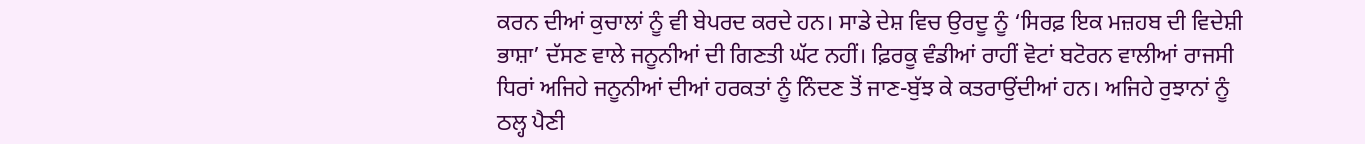ਕਰਨ ਦੀਆਂ ਕੁਚਾਲਾਂ ਨੂੰ ਵੀ ਬੇਪਰਦ ਕਰਦੇ ਹਨ। ਸਾਡੇ ਦੇਸ਼ ਵਿਚ ਉਰਦੂ ਨੂੰ ‘ਸਿਰਫ਼ ਇਕ ਮਜ਼ਹਬ ਦੀ ਵਿਦੇਸ਼ੀ ਭਾਸ਼ਾ’ ਦੱਸਣ ਵਾਲੇ ਜਨੂਨੀਆਂ ਦੀ ਗਿਣਤੀ ਘੱਟ ਨਹੀਂ। ਫ਼ਿਰਕੂ ਵੰਡੀਆਂ ਰਾਹੀਂ ਵੋਟਾਂ ਬਟੋਰਨ ਵਾਲੀਆਂ ਰਾਜਸੀ ਧਿਰਾਂ ਅਜਿਹੇ ਜਨੂਨੀਆਂ ਦੀਆਂ ਹਰਕਤਾਂ ਨੂੰ ਨਿੰਦਣ ਤੋਂ ਜਾਣ-ਬੁੱਝ ਕੇ ਕਤਰਾਉਂਦੀਆਂ ਹਨ। ਅਜਿਹੇ ਰੁਝਾਨਾਂ ਨੂੰ ਠਲ੍ਹ ਪੈਣੀ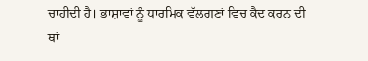ਚਾਹੀਦੀ ਹੈ। ਭਾਸ਼ਾਵਾਂ ਨੂੰ ਧਾਰਮਿਕ ਵੱਲਗਣਾਂ ਵਿਚ ਕੈਦ ਕਰਨ ਦੀ ਥਾਂ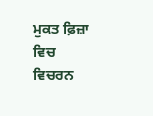ਮੁਕਤ ਫ਼ਿਜ਼ਾ ਵਿਚ ਵਿਚਰਨ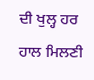ਦੀ ਖੁਲ੍ਹ ਹਰ ਹਾਲ ਮਿਲਣੀ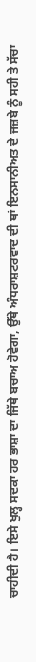ਚਾਹੀਦੀ ਹੈ। ਇਸੇ ਖੁਲ੍ਹ ਸਦਕਾ ਹਰ ਭਾਸ਼ਾ ਦਾ ਜਿੱਥੇ ਬਚਾਅ ਹੋਵੇਗਾ, ਉੱਥੇ ਅੰਧਰਾਸ਼ਟਰਵਾਦ ਦੀ ਥਾਂ ਇਨਸਾਨੀਅਤ ਦੇ ਜਜ਼ਬੇ ਨੂੰ ਸਹੀ ਤੇ ਸੱਚਾ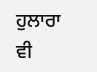ਹੁਲਾਰਾ ਵੀ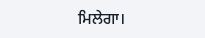ਮਿਲੇਗਾ।